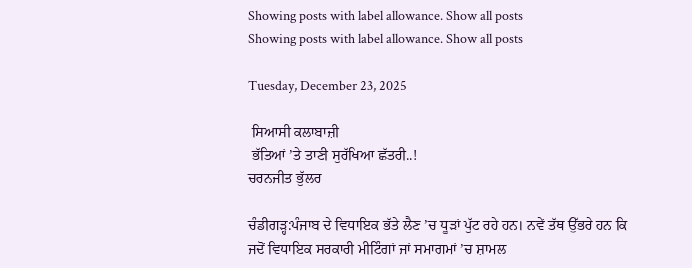Showing posts with label allowance. Show all posts
Showing posts with label allowance. Show all posts

Tuesday, December 23, 2025

 ਸਿਆਸੀ ਕਲਾਬਾਜ਼ੀ
 ਭੱਤਿਆਂ ’ਤੇ ਤਾਣੀ ਸੁਰੱਖਿਆ ਛੱਤਰੀ..!
ਚਰਨਜੀਤ ਭੁੱਲਰ

ਚੰਡੀਗੜ੍ਹ:ਪੰਜਾਬ ਦੇ ਵਿਧਾਇਕ ਭੱਤੇ ਲੈਣ ’ਚ ਧੂੜਾਂ ਪੁੱਟ ਰਹੇ ਹਨ। ਨਵੇਂ ਤੱਥ ਉੱਭਰੇ ਹਨ ਕਿ ਜਦੋਂ ਵਿਧਾਇਕ ਸਰਕਾਰੀ ਮੀਟਿੰਗਾਂ ਜਾਂ ਸਮਾਗਮਾਂ ’ਚ ਸ਼ਾਮਲ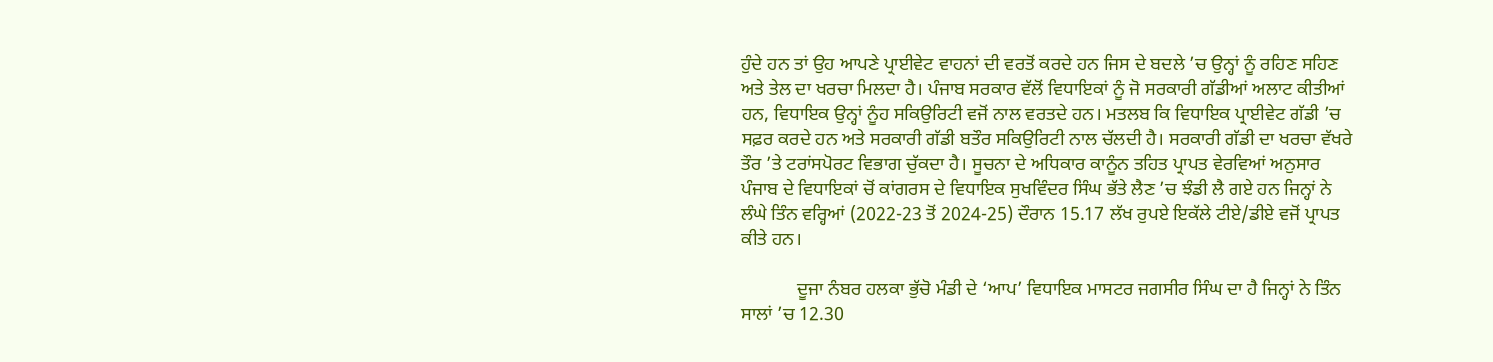ਹੁੰਦੇ ਹਨ ਤਾਂ ਉਹ ਆਪਣੇ ਪ੍ਰਾਈਵੇਟ ਵਾਹਨਾਂ ਦੀ ਵਰਤੋਂ ਕਰਦੇ ਹਨ ਜਿਸ ਦੇ ਬਦਲੇ ’ਚ ਉਨ੍ਹਾਂ ਨੂੰ ਰਹਿਣ ਸਹਿਣ ਅਤੇ ਤੇਲ ਦਾ ਖਰਚਾ ਮਿਲਦਾ ਹੈ। ਪੰਜਾਬ ਸਰਕਾਰ ਵੱਲੋਂ ਵਿਧਾਇਕਾਂ ਨੂੰ ਜੋ ਸਰਕਾਰੀ ਗੱਡੀਆਂ ਅਲਾਟ ਕੀਤੀਆਂ ਹਨ, ਵਿਧਾਇਕ ਉਨ੍ਹਾਂ ਨੂੰਹ ਸਕਿਉਰਿਟੀ ਵਜੋਂ ਨਾਲ ਵਰਤਦੇ ਹਨ। ਮਤਲਬ ਕਿ ਵਿਧਾਇਕ ਪ੍ਰਾਈਵੇਟ ਗੱਡੀ ’ਚ ਸਫ਼ਰ ਕਰਦੇ ਹਨ ਅਤੇ ਸਰਕਾਰੀ ਗੱਡੀ ਬਤੌਰ ਸਕਿਉਰਿਟੀ ਨਾਲ ਚੱਲਦੀ ਹੈ। ਸਰਕਾਰੀ ਗੱਡੀ ਦਾ ਖਰਚਾ ਵੱਖਰੇ ਤੌਰ ’ਤੇ ਟਰਾਂਸਪੋਰਟ ਵਿਭਾਗ ਚੁੱਕਦਾ ਹੈ। ਸੂਚਨਾ ਦੇ ਅਧਿਕਾਰ ਕਾਨੂੰਨ ਤਹਿਤ ਪ੍ਰਾਪਤ ਵੇਰਵਿਆਂ ਅਨੁਸਾਰ ਪੰਜਾਬ ਦੇ ਵਿਧਾਇਕਾਂ ਚੋਂ ਕਾਂਗਰਸ ਦੇ ਵਿਧਾਇਕ ਸੁਖਵਿੰਦਰ ਸਿੰਘ ਭੱਤੇ ਲੈਣ ’ਚ ਝੰਡੀ ਲੈ ਗਏ ਹਨ ਜਿਨ੍ਹਾਂ ਨੇ ਲੰਘੇ ਤਿੰਨ ਵਰ੍ਹਿਆਂ (2022-23 ਤੋਂ 2024-25) ਦੌਰਾਨ 15.17 ਲੱਖ ਰੁਪਏ ਇਕੱਲੇ ਟੀਏ/ਡੀਏ ਵਜੋਂ ਪ੍ਰਾਪਤ ਕੀਤੇ ਹਨ।

            ਦੂਜਾ ਨੰਬਰ ਹਲਕਾ ਭੁੱਚੋ ਮੰਡੀ ਦੇ ‘ਆਪ’ ਵਿਧਾਇਕ ਮਾਸਟਰ ਜਗਸੀਰ ਸਿੰਘ ਦਾ ਹੈ ਜਿਨ੍ਹਾਂ ਨੇ ਤਿੰਨ ਸਾਲਾਂ ’ਚ 12.30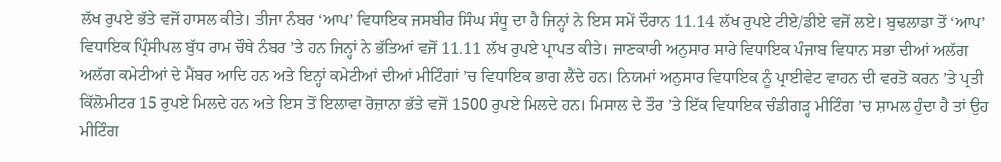ਲੱਖ ਰੁਪਏ ਭੱਤੇ ਵਜੋਂ ਹਾਸਲ ਕੀਤੇ। ਤੀਜਾ ਨੰਬਰ ‘ਆਪ’ ਵਿਧਾਇਕ ਜਸਬੀਰ ਸਿੰਘ ਸੰਧੂ ਦਾ ਹੈ ਜਿਨ੍ਹਾਂ ਨੇ ਇਸ ਸਮੇਂ ਦੌਰਾਨ 11.14 ਲੱਖ ਰੁਪਏ ਟੀਏ/ਡੀਏ ਵਜੋਂ ਲਏ। ਬੁਢਲਾਡਾ ਤੋਂ ‘ਆਪ’ ਵਿਧਾਇਕ ਪ੍ਰਿੰਸੀਪਲ ਬੁੱਧ ਰਾਮ ਚੌਥੇ ਨੰਬਰ ’ਤੇ ਹਨ ਜਿਨ੍ਹਾਂ ਨੇ ਭੱਤਿਆਂ ਵਜੋਂ 11.11 ਲੱਖ ਰੁਪਏ ਪ੍ਰਾਪਤ ਕੀਤੇ। ਜਾਣਕਾਰੀ ਅਨੁਸਾਰ ਸਾਰੇ ਵਿਧਾਇਕ ਪੰਜਾਬ ਵਿਧਾਨ ਸਭਾ ਦੀਆਂ ਅਲੱਗ ਅਲੱਗ ਕਮੇਟੀਆਂ ਦੇ ਮੈਂਬਰ ਆਦਿ ਹਨ ਅਤੇ ਇਨ੍ਹਾਂ ਕਮੇਟੀਆਂ ਦੀਆਂ ਮੀਟਿੰਗਾਂ ’ਚ ਵਿਧਾਇਕ ਭਾਗ ਲੈਂਦੇ ਹਨ। ਨਿਯਮਾਂ ਅਨੁਸਾਰ ਵਿਧਾਇਕ ਨੂੰ ਪ੍ਰਾਈਵੇਟ ਵਾਹਨ ਦੀ ਵਰਤੋ ਕਰਨ ’ਤੇ ਪ੍ਰਤੀ ਕਿੱਲੋਮੀਟਰ 15 ਰੁਪਏ ਮਿਲਦੇ ਹਨ ਅਤੇ ਇਸ ਤੋਂ ਇਲਾਵਾ ਰੋਜ਼ਾਨਾ ਭੱਤੇ ਵਜੋਂ 1500 ਰੁਪਏ ਮਿਲਦੇ ਹਨ। ਮਿਸਾਲ ਦੇ ਤੌਰ ’ਤੇ ਇੱਕ ਵਿਧਾਇਕ ਚੰਡੀਗੜ੍ਹ ਮੀਟਿੰਗ ’ਚ ਸ਼ਾਮਲ ਹੁੰਦਾ ਹੈ ਤਾਂ ਉਹ ਮੀਟਿੰਗ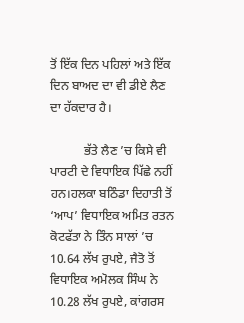ਤੋਂ ਇੱਕ ਦਿਨ ਪਹਿਲਾਂ ਅਤੇ ਇੱਕ ਦਿਨ ਬਾਅਦ ਦਾ ਵੀ ਡੀਏ ਲੈਣ ਦਾ ਹੱਕਦਾਰ ਹੈ।

           ਭੱਤੇ ਲੈਣ ’ਚ ਕਿਸੇ ਵੀ ਪਾਰਟੀ ਦੇ ਵਿਧਾਇਕ ਪਿੱਛੇ ਨਹੀਂ ਹਨ।ਹਲਕਾ ਬਠਿੰਡਾ ਦਿਹਾਤੀ ਤੋਂ ‘ਆਪ’ ਵਿਧਾਇਕ ਅਮਿਤ ਰਤਨ ਕੋਟਫੱਤਾ ਨੇ ਤਿੰਨ ਸਾਲਾਂ ’ਚ 10.64 ਲੱਖ ਰੁਪਏ, ਜੈਤੋ ਤੋਂ ਵਿਧਾਇਕ ਅਮੋਲਕ ਸਿੰਘ ਨੇ 10.28 ਲੱਖ ਰੁਪਏ, ਕਾਂਗਰਸ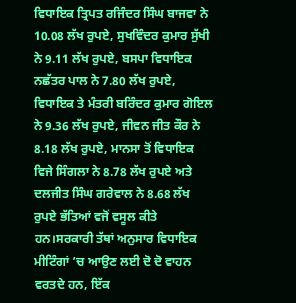ਵਿਧਾਇਕ ਤ੍ਰਿਪਤ ਰਜਿੰਦਰ ਸਿੰਘ ਬਾਜਵਾ ਨੇ 10.08 ਲੱਖ ਰੁਪਏ, ਸੁਖਵਿੰਦਰ ਕੁਮਾਰ ਸੁੱਖੀ ਨੇ 9.11 ਲੱਖ ਰੁਪਏ, ਬਸਪਾ ਵਿਧਾਇਕ ਨਛੱਤਰ ਪਾਲ ਨੇ 7.80 ਲੱਖ ਰੁਪਏ, ਵਿਧਾਇਕ ਤੇ ਮੰਤਰੀ ਬਰਿੰਦਰ ਕੁਮਾਰ ਗੋਇਲ ਨੇ 9.36 ਲੱਖ ਰੁਪਏ, ਜੀਵਨ ਜੀਤ ਕੌਰ ਨੇ 8.18 ਲੱਖ ਰੁਪਏ, ਮਾਨਸਾ ਤੋਂ ਵਿਧਾਇਕ ਵਿਜੇ ਸਿੰਗਲਾ ਨੇ 8.78 ਲੱਖ ਰੁਪਏ ਅਤੇ ਦਲਜੀਤ ਸਿੰਘ ਗਰੇਵਾਲ ਨੇ 8.68 ਲੱਖ ਰੁਪਏ ਭੱਤਿਆਂ ਵਜੋਂ ਵਸੂਲ ਕੀਤੇ ਹਨ।ਸਰਕਾਰੀ ਤੱਥਾਂ ਅਨੁਸਾਰ ਵਿਧਾਇਕ ਮੀਟਿੰਗਾਂ ’ਚ ਆਉਣ ਲਈ ਦੋ ਦੋ ਵਾਹਨ ਵਰਤਦੇ ਹਨ, ਇੱਕ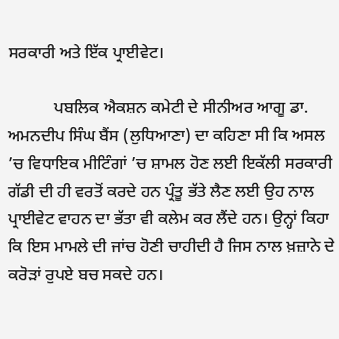ਸਰਕਾਰੀ ਅਤੇ ਇੱਕ ਪ੍ਰਾਈਵੇਟ।

           ਪਬਲਿਕ ਐਕਸ਼ਨ ਕਮੇਟੀ ਦੇ ਸੀਨੀਅਰ ਆਗੂ ਡਾ. ਅਮਨਦੀਪ ਸਿੰਘ ਬੈਂਸ (ਲੁਧਿਆਣਾ) ਦਾ ਕਹਿਣਾ ਸੀ ਕਿ ਅਸਲ ’ਚ ਵਿਧਾਇਕ ਮੀਟਿੰਗਾਂ ’ਚ ਸ਼ਾਮਲ ਹੋਣ ਲਈ ਇਕੱਲੀ ਸਰਕਾਰੀ ਗੱਡੀ ਦੀ ਹੀ ਵਰਤੋਂ ਕਰਦੇ ਹਨ ਪ੍ਰੰਤੂ ਭੱਤੇ ਲੈਣ ਲਈ ਉਹ ਨਾਲ ਪ੍ਰਾਈਵੇਟ ਵਾਹਨ ਦਾ ਭੱਤਾ ਵੀ ਕਲੇਮ ਕਰ ਲੈਂਦੇ ਹਨ। ਉਨ੍ਹਾਂ ਕਿਹਾ ਕਿ ਇਸ ਮਾਮਲੇ ਦੀ ਜਾਂਚ ਹੋਣੀ ਚਾਹੀਦੀ ਹੈ ਜਿਸ ਨਾਲ ਖ਼ਜ਼ਾਨੇ ਦੇ ਕਰੋੜਾਂ ਰੁਪਏ ਬਚ ਸਕਦੇ ਹਨ।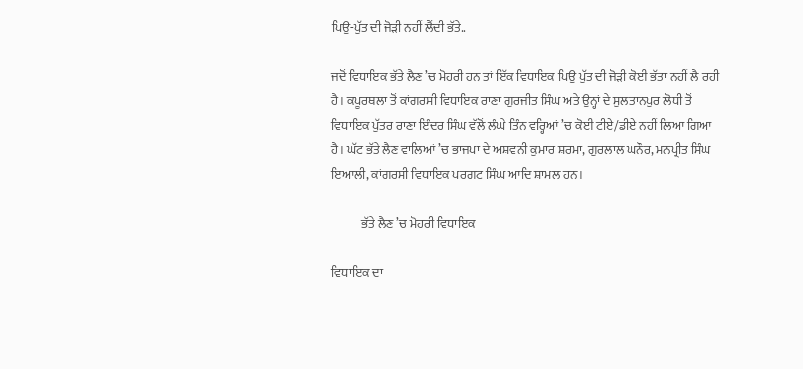ਪਿਉ-ਪੁੱਤ ਦੀ ਜੋੜੀ ਨਹੀਂ ਲੈਂਦੀ ਭੱਤੇ..

ਜਦੋਂ ਵਿਧਾਇਕ ਭੱਤੇ ਲੈਣ ’ਚ ਮੋਹਰੀ ਹਨ ਤਾਂ ਇੱਕ ਵਿਧਾਇਕ ਪਿਉ ਪੁੱਤ ਦੀ ਜੋੜੀ ਕੋਈ ਭੱਤਾ ਨਹੀਂ ਲੈ ਰਹੀ ਹੈ। ਕਪੂਰਥਲਾ ਤੋਂ ਕਾਂਗਰਸੀ ਵਿਧਾਇਕ ਰਾਣਾ ਗੁਰਜੀਤ ਸਿੰਘ ਅਤੇ ਉਨ੍ਹਾਂ ਦੇ ਸੁਲਤਾਨਪੁਰ ਲੋਧੀ ਤੋਂ ਵਿਧਾਇਕ ਪੁੱਤਰ ਰਾਣਾ ਇੰਦਰ ਸਿੰਘ ਵੱਲੋਂ ਲੰਘੇ ਤਿੰਨ ਵਰ੍ਹਿਆਂ ’ਚ ਕੋਈ ਟੀਏ/ਡੀਏ ਨਹੀਂ ਲਿਆ ਗਿਆ ਹੈ। ਘੱਟ ਭੱਤੇ ਲੈਣ ਵਾਲਿਆਂ ’ਚ ਭਾਜਪਾ ਦੇ ਅਸ਼ਵਨੀ ਕੁਮਾਰ ਸ਼ਰਮਾ, ਗੁਰਲਾਲ ਘਨੌਰ, ਮਨਪ੍ਰੀਤ ਸਿੰਘ ਇਆਲੀ, ਕਾਂਗਰਸੀ ਵਿਧਾਇਕ ਪਰਗਟ ਸਿੰਘ ਆਦਿ ਸ਼ਾਮਲ ਹਨ।

            ਭੱਤੇ ਲੈਣ ’ਚ ਮੋਹਰੀ ਵਿਧਾਇਕ

ਵਿਧਾਇਕ ਦਾ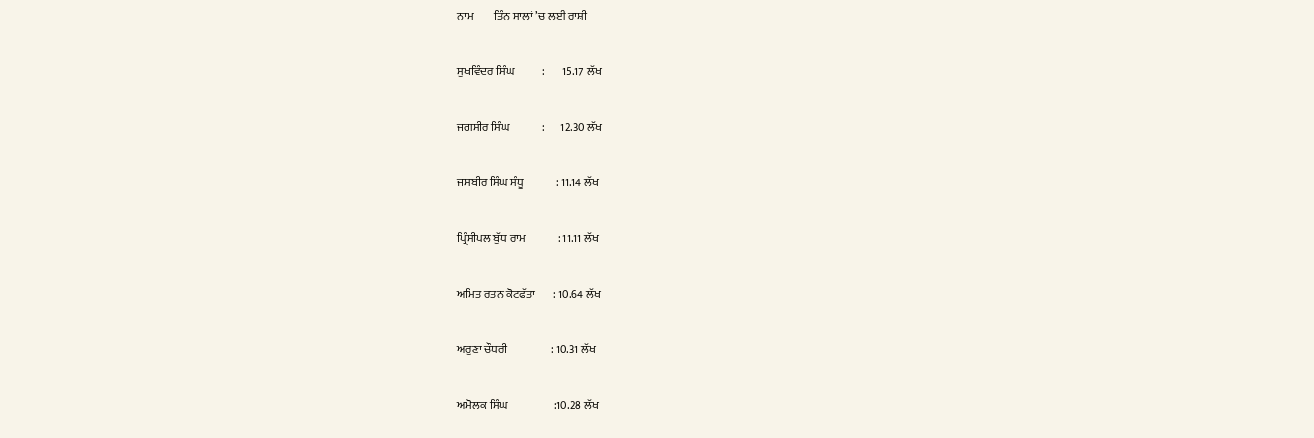ਨਾਮ         ਤਿੰਨ ਸਾਲਾਂ ’ਚ ਲਈ ਰਾਸ਼ੀ

ਸੁਖਵਿੰਦਰ ਸਿੰਘ            :        15.17 ਲੱਖ

ਜਗਸੀਰ ਸਿੰਘ              :       12.30 ਲੱਖ

ਜਸਬੀਰ ਸਿੰਘ ਸੰਧੂ              : 11.14 ਲੱਖ

ਪ੍ਰਿੰਸੀਪਲ ਬੁੱਧ ਰਾਮ              : 11.11 ਲੱਖ

ਅਮਿਤ ਰਤਨ ਕੋਟਫੱਤਾ        : 10.64 ਲੱਖ

ਅਰੁਣਾ ਚੌਧਰੀ                   : 10.31 ਲੱਖ

ਅਮੋਲਕ ਸਿੰਘ                    :10.28 ਲੱਖ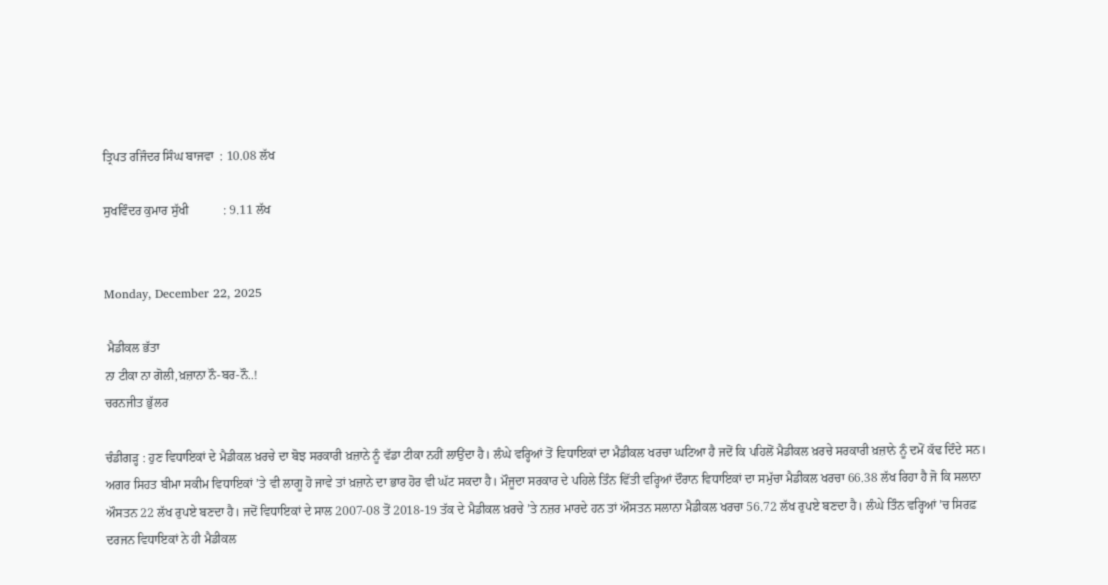ਤ੍ਰਿਪਤ ਰਜਿੰਦਰ ਸਿੰਘ ਬਾਜਵਾ  : 10.08 ਲੱਖ

ਸੁਖਵਿੰਦਰ ਕੁਮਾਰ ਸੁੱਖੀ           : 9.11 ਲੱਖ


Monday, December 22, 2025

 ਮੈਡੀਕਲ ਭੱਤਾ
ਨਾ ਟੀਕਾ ਨਾ ਗੋਲੀ,ਖ਼ਜ਼ਾਨਾ ਨੌ-ਬਰ-ਨੌ..!
ਚਰਨਜੀਤ ਭੁੱਲਰ

ਚੰਡੀਗੜ੍ਹ : ਹੁਣ ਵਿਧਾਇਕਾਂ ਦੇ ਮੈਡੀਕਲ ਖ਼ਰਚੇ ਦਾ ਬੋਝ ਸਰਕਾਰੀ ਖ਼ਜ਼ਾਨੇ ਨੂੰ ਵੱਡਾ ਟੀਕਾ ਨਹੀਂ ਲਾਉਂਦਾ ਹੈ। ਲੰਘੇ ਵਰ੍ਹਿਆਂ ਤੋਂ ਵਿਧਾਇਕਾਂ ਦਾ ਮੈਡੀਕਲ ਖਰਚਾ ਘਟਿਆ ਹੈ ਜਦੋਂ ਕਿ ਪਹਿਲੋਂ ਮੈਡੀਕਲ ਖ਼ਰਚੇ ਸਰਕਾਰੀ ਖ਼ਜ਼ਾਨੇ ਨੂੰ ਦਮੋਂ ਕੱਢ ਦਿੰਦੇ ਸਨ। ਅਗਰ ਸਿਹਤ ਬੀਮਾ ਸਕੀਮ ਵਿਧਾਇਕਾਂ ’ਤੇ ਵੀ ਲਾਗੂ ਹੋ ਜਾਵੇ ਤਾਂ ਖ਼ਜ਼ਾਨੇ ਦਾ ਭਾਰ ਹੋਰ ਵੀ ਘੱਟ ਸਕਦਾ ਹੈ। ਮੌਜੂਦਾ ਸਰਕਾਰ ਦੇ ਪਹਿਲੇ ਤਿੰਨ ਵਿੱਤੀ ਵਰ੍ਹਿਆਂ ਦੌਰਾਨ ਵਿਧਾਇਕਾਂ ਦਾ ਸਮੁੱਚਾ ਮੈਡੀਕਲ ਖਰਚਾ 66.38 ਲੱਖ ਰਿਹਾ ਹੈ ਜੋ ਕਿ ਸਲਾਨਾ ਔਸਤਨ 22 ਲੱਖ ਰੁਪਏ ਬਣਦਾ ਹੈ। ਜਦੋਂ ਵਿਧਾਇਕਾਂ ਦੇ ਸਾਲ 2007-08 ਤੋਂ 2018-19 ਤੱਕ ਦੇ ਮੈਡੀਕਲ ਖ਼ਰਚੇ ’ਤੇ ਨਜ਼ਰ ਮਾਰਦੇ ਹਨ ਤਾਂ ਔਸਤਨ ਸਲਾਨਾ ਮੈਡੀਕਲ ਖਰਚਾ 56.72 ਲੱਖ ਰੁਪਏ ਬਣਦਾ ਹੈ। ਲੰਘੇ ਤਿੰਨ ਵਰ੍ਹਿਆਂ ’ਚ ਸਿਰਫ਼ ਦਰਜਨ ਵਿਧਾਇਕਾਂ ਨੇ ਹੀ ਮੈਡੀਕਲ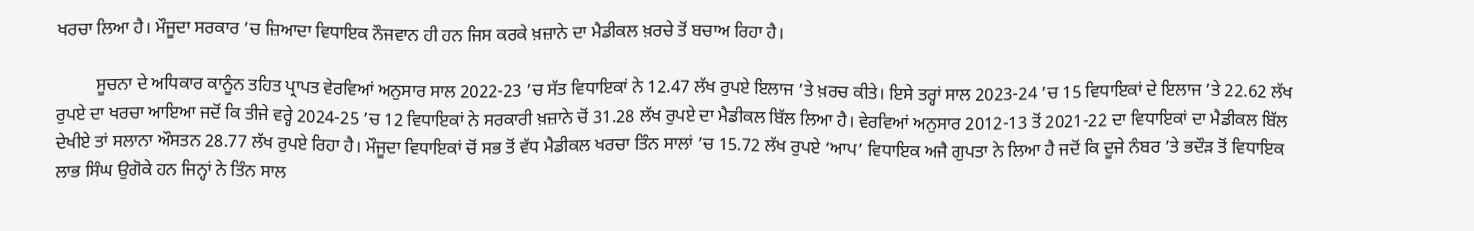ਖਰਚਾ ਲਿਆ ਹੈ। ਮੌਜੂਦਾ ਸਰਕਾਰ ’ਚ ਜ਼ਿਆਦਾ ਵਿਧਾਇਕ ਨੌਜਵਾਨ ਹੀ ਹਨ ਜਿਸ ਕਰਕੇ ਖ਼ਜ਼ਾਨੇ ਦਾ ਮੈਡੀਕਲ ਖ਼ਰਚੇ ਤੋਂ ਬਚਾਅ ਰਿਹਾ ਹੈ।

         ਸੂਚਨਾ ਦੇ ਅਧਿਕਾਰ ਕਾਨੂੰਨ ਤਹਿਤ ਪ੍ਰਾਪਤ ਵੇਰਵਿਆਂ ਅਨੁਸਾਰ ਸਾਲ 2022-23 ’ਚ ਸੱਤ ਵਿਧਾਇਕਾਂ ਨੇ 12.47 ਲੱਖ ਰੁਪਏ ਇਲਾਜ ’ਤੇ ਖ਼ਰਚ ਕੀਤੇ। ਇਸੇ ਤਰ੍ਹਾਂ ਸਾਲ 2023-24 ’ਚ 15 ਵਿਧਾਇਕਾਂ ਦੇ ਇਲਾਜ ’ਤੇ 22.62 ਲੱਖ ਰੁਪਏ ਦਾ ਖਰਚਾ ਆਇਆ ਜਦੋਂ ਕਿ ਤੀਜੇ ਵਰ੍ਹੇ 2024-25 ’ਚ 12 ਵਿਧਾਇਕਾਂ ਨੇ ਸਰਕਾਰੀ ਖ਼ਜ਼ਾਨੇ ਚੋਂ 31.28 ਲੱਖ ਰੁਪਏ ਦਾ ਮੈਡੀਕਲ ਬਿੱਲ ਲਿਆ ਹੈ। ਵੇਰਵਿਆਂ ਅਨੁਸਾਰ 2012-13 ਤੋਂ 2021-22 ਦਾ ਵਿਧਾਇਕਾਂ ਦਾ ਮੈਡੀਕਲ ਬਿੱਲ ਦੇਖੀਏ ਤਾਂ ਸਲਾਨਾ ਔਸਤਨ 28.77 ਲੱਖ ਰੁਪਏ ਰਿਹਾ ਹੈ। ਮੌਜੂਦਾ ਵਿਧਾਇਕਾਂ ਚੋਂ ਸਭ ਤੋਂ ਵੱਧ ਮੈਡੀਕਲ ਖਰਚਾ ਤਿੰਨ ਸਾਲਾਂ ’ਚ 15.72 ਲੱਖ ਰੁਪਏ ‘ਆਪ’ ਵਿਧਾਇਕ ਅਜੈ ਗੁਪਤਾ ਨੇ ਲਿਆ ਹੈ ਜਦੋਂ ਕਿ ਦੂਜੇ ਨੰਬਰ ’ਤੇ ਭਦੌੜ ਤੋਂ ਵਿਧਾਇਕ ਲਾਭ ਸਿੰਘ ਉਗੋਕੇ ਹਨ ਜਿਨ੍ਹਾਂ ਨੇ ਤਿੰਨ ਸਾਲ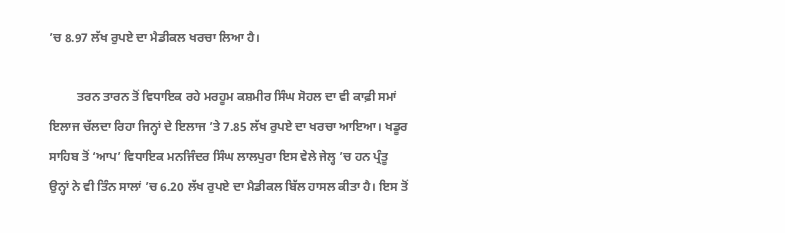’ਚ 8.97 ਲੱਖ ਰੁਪਏ ਦਾ ਮੈਡੀਕਲ ਖਰਚਾ ਲਿਆ ਹੈ।

         ਤਰਨ ਤਾਰਨ ਤੋਂ ਵਿਧਾਇਕ ਰਹੇ ਮਰਹੂਮ ਕਸ਼ਮੀਰ ਸਿੰਘ ਸੋਹਲ ਦਾ ਵੀ ਕਾਫ਼ੀ ਸਮਾਂ ਇਲਾਜ ਚੱਲਦਾ ਰਿਹਾ ਜਿਨ੍ਹਾਂ ਦੇ ਇਲਾਜ ’ਤੇ 7.85 ਲੱਖ ਰੁਪਏ ਦਾ ਖਰਚਾ ਆਇਆ। ਖਡੂਰ ਸਾਹਿਬ ਤੋਂ ‘ਆਪ’ ਵਿਧਾਇਕ ਮਨਜਿੰਦਰ ਸਿੰਘ ਲਾਲਪੁਰਾ ਇਸ ਵੇਲੇ ਜੇਲ੍ਹ ’ਚ ਹਨ ਪ੍ਰੰਤੂ ਉਨ੍ਹਾਂ ਨੇ ਵੀ ਤਿੰਨ ਸਾਲਾਂ ’ਚ 6.20 ਲੱਖ ਰੁਪਏ ਦਾ ਮੈਡੀਕਲ ਬਿੱਲ ਹਾਸਲ ਕੀਤਾ ਹੈ। ਇਸ ਤੋਂ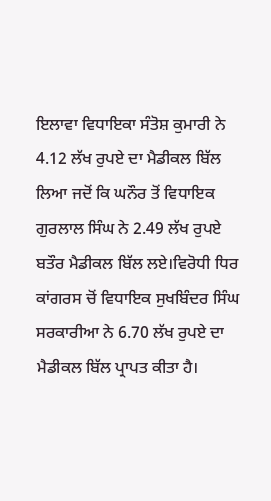ਇਲਾਵਾ ਵਿਧਾਇਕਾ ਸੰਤੋਸ਼ ਕੁਮਾਰੀ ਨੇ 4.12 ਲੱਖ ਰੁਪਏ ਦਾ ਮੈਡੀਕਲ ਬਿੱਲ ਲਿਆ ਜਦੋਂ ਕਿ ਘਨੌਰ ਤੋਂ ਵਿਧਾਇਕ ਗੁਰਲਾਲ ਸਿੰਘ ਨੇ 2.49 ਲੱਖ ਰੁਪਏ ਬਤੌਰ ਮੈਡੀਕਲ ਬਿੱਲ ਲਏ।ਵਿਰੋਧੀ ਧਿਰ ਕਾਂਗਰਸ ਚੋਂ ਵਿਧਾਇਕ ਸੁਖਬਿੰਦਰ ਸਿੰਘ ਸਰਕਾਰੀਆ ਨੇ 6.70 ਲੱਖ ਰੁਪਏ ਦਾ ਮੈਡੀਕਲ ਬਿੱਲ ਪ੍ਰਾਪਤ ਕੀਤਾ ਹੈ।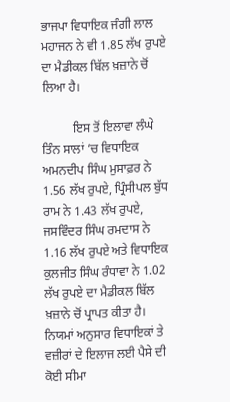ਭਾਜਪਾ ਵਿਧਾਇਕ ਜੰਗੀ ਲਾਲ ਮਹਾਜਨ ਨੇ ਵੀ 1.85 ਲੱਖ ਰੁਪਏ ਦਾ ਮੈਡੀਕਲ ਬਿੱਲ ਖ਼ਜ਼ਾਨੇ ਚੋਂ ਲਿਆ ਹੈ।

          ਇਸ ਤੋਂ ਇਲਾਵਾ ਲੰਘੇ ਤਿੰਨ ਸਾਲਾਂ ’ਚ ਵਿਧਾਇਕ ਅਮਨਦੀਪ ਸਿੰਘ ਮੁਸਾਫ਼ਰ ਨੇ 1.56 ਲੱਖ ਰੁਪਏ, ਪ੍ਰਿੰਸੀਪਲ ਬੁੱਧ ਰਾਮ ਨੇ 1.43 ਲੱਖ ਰੁਪਏ, ਜਸਵਿੰਦਰ ਸਿੰਘ ਰਮਦਾਸ ਨੇ 1.16 ਲੱਖ ਰੁਪਏ ਅਤੇ ਵਿਧਾਇਕ ਕੁਲਜੀਤ ਸਿੰਘ ਰੰਧਾਵਾ ਨੇ 1.02 ਲੱਖ ਰੁਪਏ ਦਾ ਮੈਡੀਕਲ ਬਿੱਲ ਖ਼ਜ਼ਾਨੇ ਚੋਂ ਪ੍ਰਾਪਤ ਕੀਤਾ ਹੈ। ਨਿਯਮਾਂ ਅਨੁਸਾਰ ਵਿਧਾਇਕਾਂ ਤੇ ਵਜ਼ੀਰਾਂ ਦੇ ਇਲਾਜ ਲਈ ਪੈਸੇ ਦੀ ਕੋਈ ਸੀਮਾ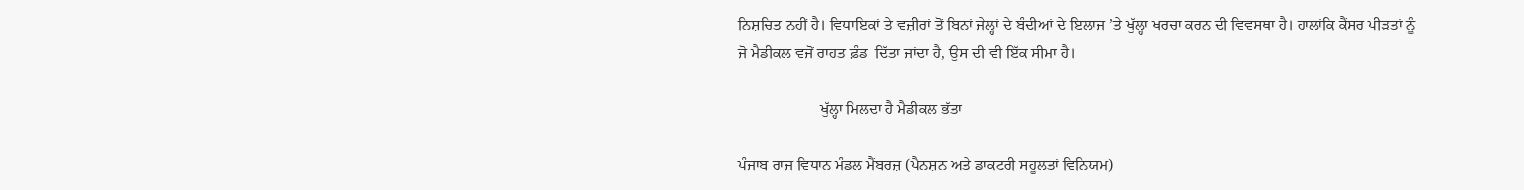ਨਿਸ਼ਚਿਤ ਨਹੀਂ ਹੈ। ਵਿਧਾਇਕਾਂ ਤੇ ਵਜ਼ੀਰਾਂ ਤੋਂ ਬਿਨਾਂ ਜੇਲ੍ਹਾਂ ਦੇ ਬੰਦੀਆਂ ਦੇ ਇਲਾਜ ’ਤੇ ਖੁੱਲ੍ਹਾ ਖਰਚਾ ਕਰਨ ਦੀ ਵਿਵਸਥਾ ਹੈ। ਹਾਲਾਂਕਿ ਕੈਂਸਰ ਪੀੜਤਾਂ ਨੂੰ ਜੋ ਮੈਡੀਕਲ ਵਜੋਂ ਰਾਹਤ ਫ਼ੰਡ  ਦਿੱਤਾ ਜਾਂਦਾ ਹੈ, ਉਸ ਦੀ ਵੀ ਇੱਕ ਸੀਮਾ ਹੈ।

                     ਖੁੱਲ੍ਹਾ ਮਿਲਦਾ ਹੈ ਮੈਡੀਕਲ ਭੱਤਾ

ਪੰਜਾਬ ਰਾਜ ਵਿਧਾਨ ਮੰਡਲ ਮੈਂਬਰਜ਼ (ਪੈਨਸ਼ਨ ਅਤੇ ਡਾਕਟਰੀ ਸਹੂਲਤਾਂ ਵਿਨਿਯਮ)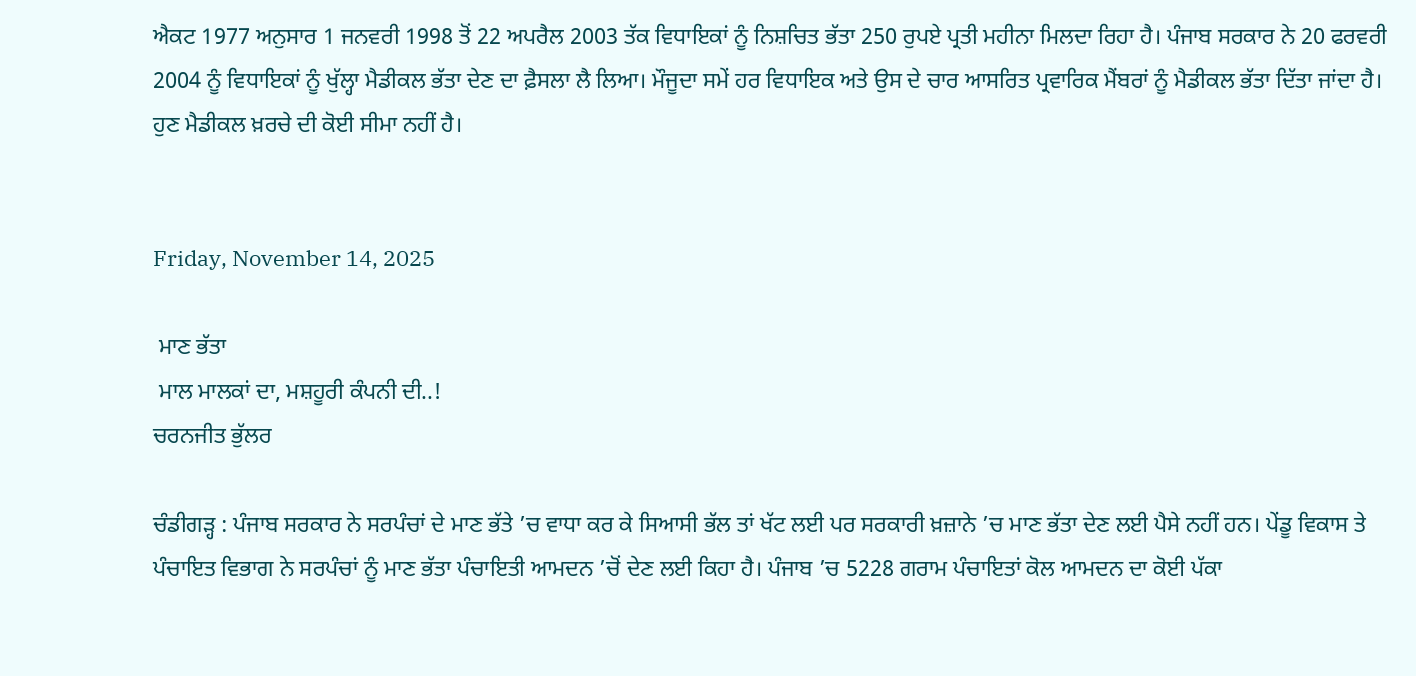ਐਕਟ 1977 ਅਨੁਸਾਰ 1 ਜਨਵਰੀ 1998 ਤੋਂ 22 ਅਪਰੈਲ 2003 ਤੱਕ ਵਿਧਾਇਕਾਂ ਨੂੰ ਨਿਸ਼ਚਿਤ ਭੱਤਾ 250 ਰੁਪਏ ਪ੍ਰਤੀ ਮਹੀਨਾ ਮਿਲਦਾ ਰਿਹਾ ਹੈ। ਪੰਜਾਬ ਸਰਕਾਰ ਨੇ 20 ਫਰਵਰੀ 2004 ਨੂੰ ਵਿਧਾਇਕਾਂ ਨੂੰ ਖੁੱਲ੍ਹਾ ਮੈਡੀਕਲ ਭੱਤਾ ਦੇਣ ਦਾ ਫ਼ੈਸਲਾ ਲੈ ਲਿਆ। ਮੌਜੂਦਾ ਸਮੇਂ ਹਰ ਵਿਧਾਇਕ ਅਤੇ ਉਸ ਦੇ ਚਾਰ ਆਸਰਿਤ ਪ੍ਰਵਾਰਿਕ ਮੈਂਬਰਾਂ ਨੂੰ ਮੈਡੀਕਲ ਭੱਤਾ ਦਿੱਤਾ ਜਾਂਦਾ ਹੈ। ਹੁਣ ਮੈਡੀਕਲ ਖ਼ਰਚੇ ਦੀ ਕੋਈ ਸੀਮਾ ਨਹੀਂ ਹੈ।


Friday, November 14, 2025

 ਮਾਣ ਭੱਤਾ
 ਮਾਲ ਮਾਲਕਾਂ ਦਾ, ਮਸ਼ਹੂਰੀ ਕੰਪਨੀ ਦੀ..!
ਚਰਨਜੀਤ ਭੁੱਲਰ

ਚੰਡੀਗੜ੍ਹ : ਪੰਜਾਬ ਸਰਕਾਰ ਨੇ ਸਰਪੰਚਾਂ ਦੇ ਮਾਣ ਭੱਤੇ ’ਚ ਵਾਧਾ ਕਰ ਕੇ ਸਿਆਸੀ ਭੱਲ ਤਾਂ ਖੱਟ ਲਈ ਪਰ ਸਰਕਾਰੀ ਖ਼ਜ਼ਾਨੇ ’ਚ ਮਾਣ ਭੱਤਾ ਦੇਣ ਲਈ ਪੈਸੇ ਨਹੀਂ ਹਨ। ਪੇਂਡੂ ਵਿਕਾਸ ਤੇ ਪੰਚਾਇਤ ਵਿਭਾਗ ਨੇ ਸਰਪੰਚਾਂ ਨੂੰ ਮਾਣ ਭੱਤਾ ਪੰਚਾਇਤੀ ਆਮਦਨ ’ਚੋਂ ਦੇਣ ਲਈ ਕਿਹਾ ਹੈ। ਪੰਜਾਬ ’ਚ 5228 ਗਰਾਮ ਪੰਚਾਇਤਾਂ ਕੋਲ ਆਮਦਨ ਦਾ ਕੋਈ ਪੱਕਾ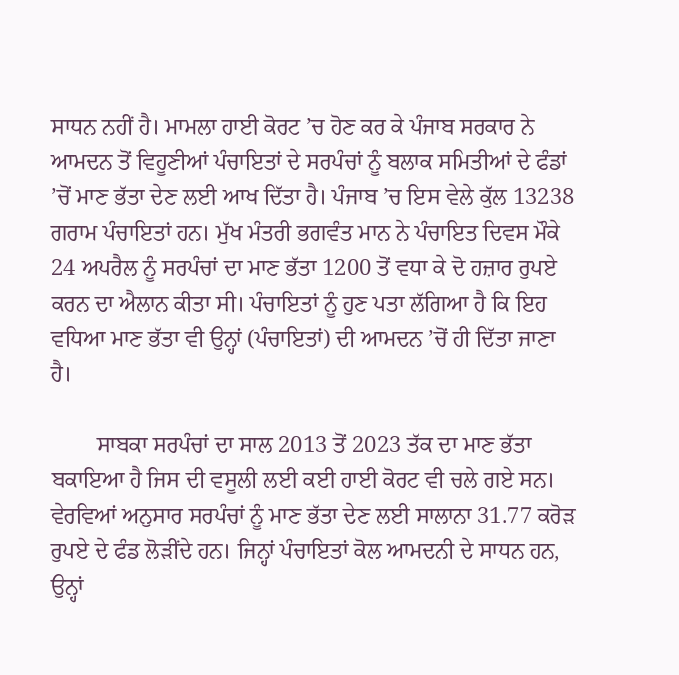ਸਾਧਨ ਨਹੀਂ ਹੈ। ਮਾਮਲਾ ਹਾਈ ਕੋਰਟ ’ਚ ਹੋਣ ਕਰ ਕੇ ਪੰਜਾਬ ਸਰਕਾਰ ਨੇ ਆਮਦਨ ਤੋਂ ਵਿਹੂਣੀਆਂ ਪੰਚਾਇਤਾਂ ਦੇ ਸਰਪੰਚਾਂ ਨੂੰ ਬਲਾਕ ਸਮਿਤੀਆਂ ਦੇ ਫੰਡਾਂ ’ਚੋਂ ਮਾਣ ਭੱਤਾ ਦੇਣ ਲਈ ਆਖ ਦਿੱਤਾ ਹੈ। ਪੰਜਾਬ ’ਚ ਇਸ ਵੇਲੇ ਕੁੱਲ 13238 ਗਰਾਮ ਪੰਚਾਇਤਾਂ ਹਨ। ਮੁੱਖ ਮੰਤਰੀ ਭਗਵੰਤ ਮਾਨ ਨੇ ਪੰਚਾਇਤ ਦਿਵਸ ਮੌਕੇ 24 ਅਪਰੈਲ ਨੂੰ ਸਰਪੰਚਾਂ ਦਾ ਮਾਣ ਭੱਤਾ 1200 ਤੋਂ ਵਧਾ ਕੇ ਦੋ ਹਜ਼ਾਰ ਰੁਪਏ ਕਰਨ ਦਾ ਐਲਾਨ ਕੀਤਾ ਸੀ। ਪੰਚਾਇਤਾਂ ਨੂੰ ਹੁਣ ਪਤਾ ਲੱਗਿਆ ਹੈ ਕਿ ਇਹ ਵਧਿਆ ਮਾਣ ਭੱਤਾ ਵੀ ਉਨ੍ਹਾਂ (ਪੰਚਾਇਤਾਂ) ਦੀ ਆਮਦਨ ’ਚੋਂ ਹੀ ਦਿੱਤਾ ਜਾਣਾ ਹੈ।

        ਸਾਬਕਾ ਸਰਪੰਚਾਂ ਦਾ ਸਾਲ 2013 ਤੋਂ 2023 ਤੱਕ ਦਾ ਮਾਣ ਭੱਤਾ ਬਕਾਇਆ ਹੈ ਜਿਸ ਦੀ ਵਸੂਲੀ ਲਈ ਕਈ ਹਾਈ ਕੋਰਟ ਵੀ ਚਲੇ ਗਏ ਸਨ। ਵੇਰਵਿਆਂ ਅਨੁਸਾਰ ਸਰਪੰਚਾਂ ਨੂੰ ਮਾਣ ਭੱਤਾ ਦੇਣ ਲਈ ਸਾਲਾਨਾ 31.77 ਕਰੋੜ ਰੁਪਏ ਦੇ ਫੰਡ ਲੋੜੀਂਦੇ ਹਨ। ਜਿਨ੍ਹਾਂ ਪੰਚਾਇਤਾਂ ਕੋਲ ਆਮਦਨੀ ਦੇ ਸਾਧਨ ਹਨ, ਉਨ੍ਹਾਂ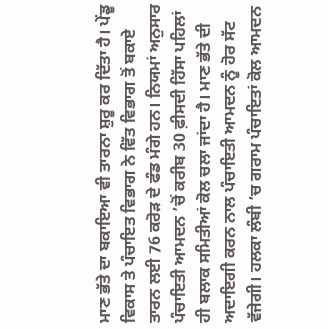ਮਾਣ ਭੱਤੇ ਦਾ ਬਕਾਇਆ ਵੀ ਤਾਰਨਾ ਸ਼ੁਰੂ ਕਰ ਦਿੱਤਾ ਹੈ। ਪੇਂਡੂ ਵਿਕਾਸ ਤੇ ਪੰਚਾਇਤ ਵਿਭਾਗ ਨੇ ਵਿੱਤ ਵਿਭਾਗ ਤੋਂ ਬਕਾਏ ਤਾਰਨ ਲਈ 76 ਕਰੋੜ ਦੇ ਫੰਡ ਮੰਗੇ ਹਨ। ਨਿਯਮਾਂ ਅਨੁਸਾਰ ਪੰਚਾਇਤੀ ਆਮਦਨ ’ਚੋਂ ਕਰੀਬ 30 ਫ਼ੀਸਦੀ ਹਿੱਸਾ ਪਹਿਲਾਂ ਹੀ ਬਲਾਕ ਸਮਿਤੀਆਂ ਕੋਲ ਚਲਾ ਜਾਂਦਾ ਹੈ। ਮਾਣ ਭੱਤੇ ਦੀ ਅਦਾਇਗੀ ਕਰਨ ਨਾਲ ਪੰਚਾਇਤੀ ਆਮਦਨ ਨੂੰ ਹੋਰ ਸੱਟ ਵੱਜੇਗੀ। ਹਲਕਾ ਲੰਬੀ ’ਚ ਗਰਾਮ ਪੰਚਾਇਤਾਂ ਕੋਲ ਆਮਦਨ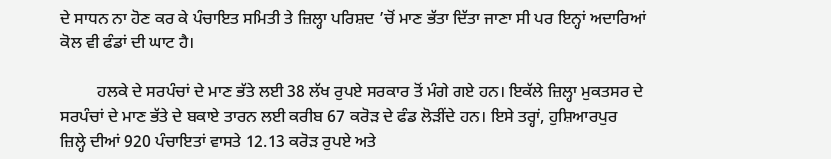ਦੇ ਸਾਧਨ ਨਾ ਹੋਣ ਕਰ ਕੇ ਪੰਚਾਇਤ ਸਮਿਤੀ ਤੇ ਜ਼ਿਲ੍ਹਾ ਪਰਿਸ਼ਦ ’ਚੋਂ ਮਾਣ ਭੱਤਾ ਦਿੱਤਾ ਜਾਣਾ ਸੀ ਪਰ ਇਨ੍ਹਾਂ ਅਦਾਰਿਆਂ ਕੋਲ ਵੀ ਫੰਡਾਂ ਦੀ ਘਾਟ ਹੈ।

         ਹਲਕੇ ਦੇ ਸਰਪੰਚਾਂ ਦੇ ਮਾਣ ਭੱਤੇ ਲਈ 38 ਲੱਖ ਰੁਪਏ ਸਰਕਾਰ ਤੋਂ ਮੰਗੇ ਗਏ ਹਨ। ਇਕੱਲੇ ਜ਼ਿਲ੍ਹਾ ਮੁਕਤਸਰ ਦੇ ਸਰਪੰਚਾਂ ਦੇ ਮਾਣ ਭੱਤੇ ਦੇ ਬਕਾਏ ਤਾਰਨ ਲਈ ਕਰੀਬ 67 ਕਰੋੜ ਦੇ ਫੰਡ ਲੋੜੀਂਦੇ ਹਨ। ਇਸੇ ਤਰ੍ਹਾਂ, ਹੁਸ਼ਿਆਰਪੁਰ ਜ਼ਿਲ੍ਹੇ ਦੀਆਂ 920 ਪੰਚਾਇਤਾਂ ਵਾਸਤੇ 12.13 ਕਰੋੜ ਰੁਪਏ ਅਤੇ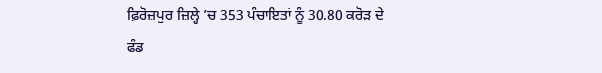ਫ਼ਿਰੋਜ਼ਪੁਰ ਜ਼ਿਲ੍ਹੇ ’ਚ 353 ਪੰਚਾਇਤਾਂ ਨੂੰ 30.80 ਕਰੋੜ ਦੇ ਫੰਡ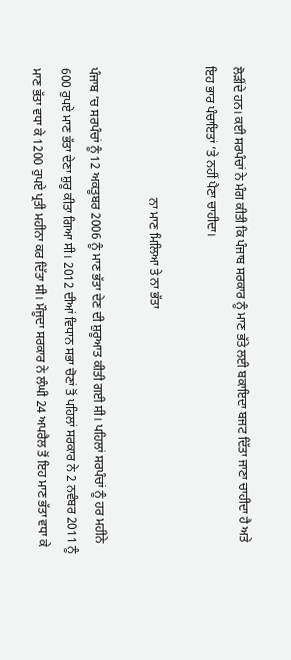ਲੋੜੀਂਦੇ ਹਨ। ਕਈ ਸਰਪੰਚਾਂ ਨੇ ਮੰਗ ਕੀਤੀ ਕਿ ਪੰਜਾਬ ਸਰਕਾਰ ਨੂੰ ਮਾਣ ਭੱਤੇ ਲਈ ਬਕਾਇਦਾ ਬਜਟ ਦਿੱਤਾ ਜਾਣਾ ਚਾਹੀਦਾ ਹੈ ਅਤੇ ਇਹ ਭਾਰ ਪੰਚਾਇਤਾਂ ’ਤੇ ਨਹੀਂ ਪੈਣਾ ਚਾਹੀਦਾ।

                                          ਨਾ ਮਾਣ ਮਿਲਿਆ ਤੇ ਨਾ ਭੱਤਾ

ਪੰਜਾਬ ’ਚ ਸਰਪੰਚਾਂ ਨੂੰ 12 ਅਕਤੂਬਰ 2006 ਨੂੰ ਮਾਣ ਭੱਤਾ ਦੇਣ ਦੀ ਸ਼ੁਰੂਆਤ ਕੀਤੀ ਗਈ ਸੀ। ਪਹਿਲਾਂ ਸਰਪੰਚਾਂ ਨੂੰ ਹਰ ਮਹੀਨੇ 600 ਰੁਪਏ ਮਾਣ ਭੱਤਾ ਦੇਣਾ ਸ਼ੁਰੂ ਕੀਤਾ ਗਿਆ ਸੀ। 2012 ਦੀਆਂ ਵਿਧਾਨ ਸਭਾ ਚੋਣਾਂ ਤੋਂ ਪਹਿਲਾਂ ਸਰਕਾਰ ਨੇ 2 ਨਵੰਬਰ 2011 ਨੂੰ ਮਾਣ ਭੱਤਾ ਵਧਾ ਕੇ 1200 ਰੁਪਏ ਪ੍ਰਤੀ ਮਹੀਨਾ ਕਰ ਦਿੱਤਾ ਸੀ। ਮੌਜੂਦਾ ਸਰਕਾਰ ਨੇ ਲੰਘੀ 24 ਅਪਰੈਲ ਤੋਂ ਇਹ ਮਾਣ ਭੱਤਾ ਵਧਾ ਕੇ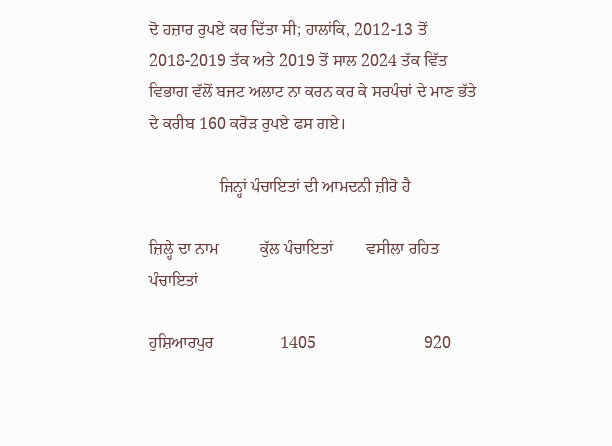ਦੋ ਹਜ਼ਾਰ ਰੁਪਏ ਕਰ ਦਿੱਤਾ ਸੀ; ਹਾਲਾਂਕਿ, 2012-13 ਤੋਂ 2018-2019 ਤੱਕ ਅਤੇ 2019 ਤੋਂ ਸਾਲ 2024 ਤੱਕ ਵਿੱਤ ਵਿਭਾਗ ਵੱਲੋਂ ਬਜਟ ਅਲਾਟ ਨਾ ਕਰਨ ਕਰ ਕੇ ਸਰਪੰਚਾਂ ਦੇ ਮਾਣ ਭੱਤੇ ਦੇ ਕਰੀਬ 160 ਕਰੋੜ ਰੁਪਏ ਫਸ ਗਏ।

                 ਜਿਨ੍ਹਾਂ ਪੰਚਾਇਤਾਂ ਦੀ ਆਮਦਨੀ ਜ਼ੀਰੋ ਹੈ

ਜ਼ਿਲ੍ਹੇ ਦਾ ਨਾਮ          ਕੁੱਲ ਪੰਚਾਇਤਾਂ        ਵਸੀਲਾ ਰਹਿਤ ਪੰਚਾਇਤਾਂ

ਹੁਸ਼ਿਆਰਪੁਰ                1405                          920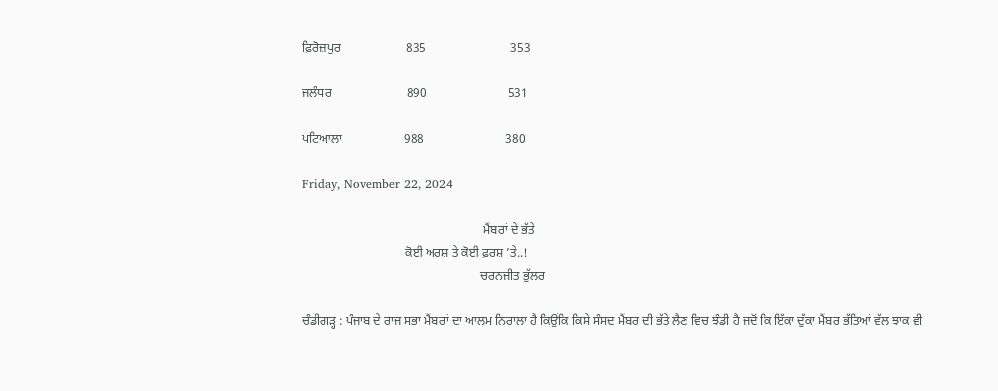ਫ਼ਿਰੋਜ਼ਪੁਰ                     835                           353

ਜਲੰਧਰ                        890                          531

ਪਟਿਆਲਾ                    988                          380

Friday, November 22, 2024

                                                          ਮੈਂਬਰਾਂ ਦੇ ਭੱਤੇ
                                 ਕੋਈ ਅਰਸ਼ ਤੇ ਕੋਈ ਫ਼ਰਸ਼ ’ਤੇ..!
                                                         ਚਰਨਜੀਤ ਭੁੱਲਰ

ਚੰਡੀਗੜ੍ਹ : ਪੰਜਾਬ ਦੇ ਰਾਜ ਸਭਾ ਮੈਂਬਰਾਂ ਦਾ ਆਲਮ ਨਿਰਾਲਾ ਹੈ ਕਿਉਂਕਿ ਕਿਸੇ ਸੰਸਦ ਮੈਂਬਰ ਦੀ ਭੱਤੇ ਲੈਣ ਵਿਚ ਝੰਡੀ ਹੈ ਜਦੋਂ ਕਿ ਇੱਕਾ ਦੁੱਕਾ ਮੈਂਬਰ ਭੱਤਿਆਂ ਵੱਲ ਝਾਕ ਵੀ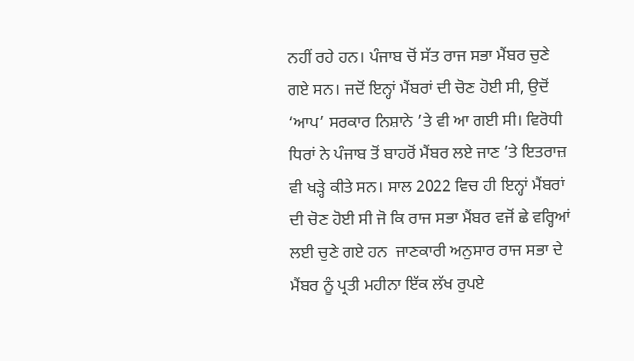ਨਹੀਂ ਰਹੇ ਹਨ। ਪੰਜਾਬ ਚੋਂ ਸੱਤ ਰਾਜ ਸਭਾ ਮੈਂਬਰ ਚੁਣੇ ਗਏ ਸਨ। ਜਦੋਂ ਇਨ੍ਹਾਂ ਮੈਂਬਰਾਂ ਦੀ ਚੋਣ ਹੋਈ ਸੀ, ਉਦੋਂ ‘ਆਪ’ ਸਰਕਾਰ ਨਿਸ਼ਾਨੇ ’ਤੇ ਵੀ ਆ ਗਈ ਸੀ। ਵਿਰੋਧੀ ਧਿਰਾਂ ਨੇ ਪੰਜਾਬ ਤੋਂ ਬਾਹਰੋਂ ਮੈਂਬਰ ਲਏ ਜਾਣ ’ਤੇ ਇਤਰਾਜ਼ ਵੀ ਖੜ੍ਹੇ ਕੀਤੇ ਸਨ। ਸਾਲ 2022 ਵਿਚ ਹੀ ਇਨ੍ਹਾਂ ਮੈਂਬਰਾਂ ਦੀ ਚੋਣ ਹੋਈ ਸੀ ਜੋ ਕਿ ਰਾਜ ਸਭਾ ਮੈਂਬਰ ਵਜੋਂ ਛੇ ਵਰ੍ਹਿਆਂ ਲਈ ਚੁਣੇ ਗਏ ਹਨ  ਜਾਣਕਾਰੀ ਅਨੁਸਾਰ ਰਾਜ ਸਭਾ ਦੇ ਮੈਂਬਰ ਨੂੰ ਪ੍ਰਤੀ ਮਹੀਨਾ ਇੱਕ ਲੱਖ ਰੁਪਏ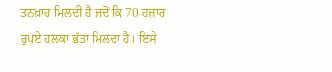ਤਨਖ਼ਾਹ ਮਿਲਦੀ ਹੈ ਜਦੋਂ ਕਿ 70 ਹਜ਼ਾਰ ਰੁਪਏ ਹਲਕਾ ਭੱਤਾ ਮਿਲਦਾ ਹੈ। ਇਸੇ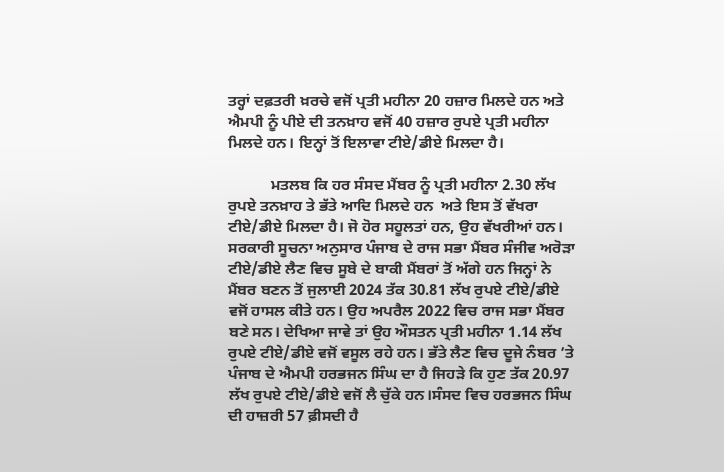ਤਰ੍ਹਾਂ ਦਫ਼ਤਰੀ ਖ਼ਰਚੇ ਵਜੋਂ ਪ੍ਰਤੀ ਮਹੀਨਾ 20 ਹਜ਼ਾਰ ਮਿਲਦੇ ਹਨ ਅਤੇ ਐਮਪੀ ਨੂੰ ਪੀਏ ਦੀ ਤਨਖ਼ਾਹ ਵਜੋਂ 40 ਹਜ਼ਾਰ ਰੁਪਏ ਪ੍ਰਤੀ ਮਹੀਨਾ ਮਿਲਦੇ ਹਨ। ਇਨ੍ਹਾਂ ਤੋਂ ਇਲਾਵਾ ਟੀਏ/ਡੀਏ ਮਿਲਦਾ ਹੈ।

           ਮਤਲਬ ਕਿ ਹਰ ਸੰਸਦ ਮੈਂਬਰ ਨੂੰ ਪ੍ਰਤੀ ਮਹੀਨਾ 2.30 ਲੱਖ ਰੁਪਏ ਤਨਖ਼ਾਹ ਤੇ ਭੱਤੇ ਆਦਿ ਮਿਲਦੇ ਹਨ  ਅਤੇ ਇਸ ਤੋਂ ਵੱਖਰਾ ਟੀਏ/ਡੀਏ ਮਿਲਦਾ ਹੈ। ਜੋ ਹੋਰ ਸਹੂਲਤਾਂ ਹਨ, ਉਹ ਵੱਖਰੀਆਂ ਹਨ। ਸਰਕਾਰੀ ਸੂਚਨਾ ਅਨੁਸਾਰ ਪੰਜਾਬ ਦੇ ਰਾਜ ਸਭਾ ਮੈਂਬਰ ਸੰਜੀਵ ਅਰੋੜਾ ਟੀਏ/ਡੀਏ ਲੈਣ ਵਿਚ ਸੂਬੇ ਦੇ ਬਾਕੀ ਮੈਂਬਰਾਂ ਤੋਂ ਅੱਗੇ ਹਨ ਜਿਨ੍ਹਾਂ ਨੇ ਮੈਂਬਰ ਬਣਨ ਤੋਂ ਜੁਲਾਈ 2024 ਤੱਕ 30.81 ਲੱਖ ਰੁਪਏ ਟੀਏ/ਡੀਏ ਵਜੋਂ ਹਾਸਲ ਕੀਤੇ ਹਨ। ਉਹ ਅਪਰੈਲ 2022 ਵਿਚ ਰਾਜ ਸਭਾ ਮੈਂਬਰ ਬਣੇ ਸਨ। ਦੇਖਿਆ ਜਾਵੇ ਤਾਂ ਉਹ ਔਸਤਨ ਪ੍ਰਤੀ ਮਹੀਨਾ 1.14 ਲੱਖ ਰੁਪਏ ਟੀਏ/ਡੀਏ ਵਜੋਂ ਵਸੂਲ ਰਹੇ ਹਨ। ਭੱਤੇ ਲੈਣ ਵਿਚ ਦੂਜੇ ਨੰਬਰ ’ਤੇ ਪੰਜਾਬ ਦੇ ਐਮਪੀ ਹਰਭਜਨ ਸਿੰਘ ਦਾ ਹੈ ਜਿਹੜੇ ਕਿ ਹੁਣ ਤੱਕ 20.97 ਲੱਖ ਰੁਪਏ ਟੀਏ/ਡੀਏ ਵਜੋਂ ਲੈ ਚੁੱਕੇ ਹਨ।ਸੰਸਦ ਵਿਚ ਹਰਭਜਨ ਸਿੰਘ ਦੀ ਹਾਜ਼ਰੀ 57 ਫ਼ੀਸਦੀ ਹੈ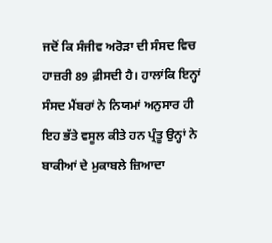ਜਦੋਂ ਕਿ ਸੰਜੀਵ ਅਰੋੜਾ ਦੀ ਸੰਸਦ ਵਿਚ ਹਾਜ਼ਰੀ 89 ਫ਼ੀਸਦੀ ਹੈ। ਹਾਲਾਂਕਿ ਇਨ੍ਹਾਂ ਸੰਸਦ ਮੈਂਬਰਾਂ ਨੇ ਨਿਯਮਾਂ ਅਨੁਸਾਰ ਹੀ ਇਹ ਭੱਤੇ ਵਸੂਲ ਕੀਤੇ ਹਨ ਪ੍ਰੰਤੂ ਉਨ੍ਹਾਂ ਨੇ ਬਾਕੀਆਂ ਦੇ ਮੁਕਾਬਲੇ ਜ਼ਿਆਦਾ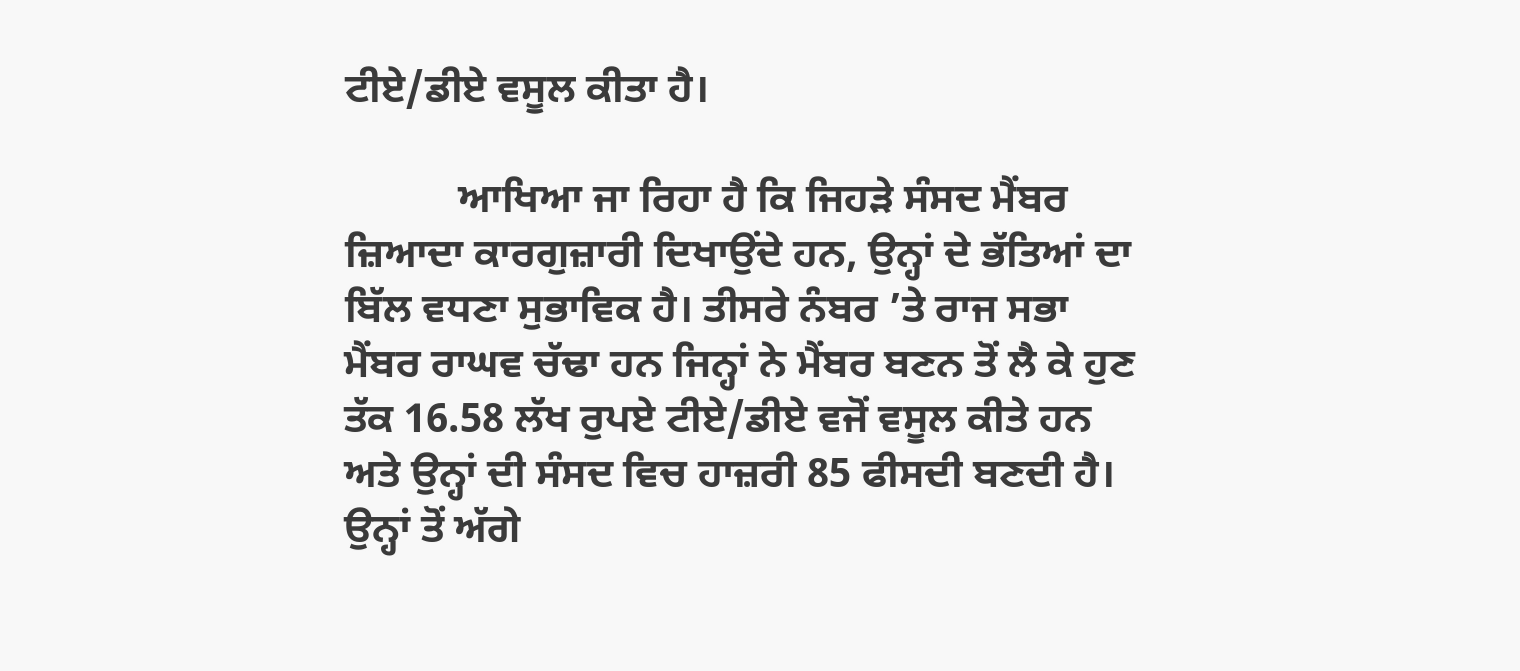ਟੀਏ/ਡੀਏ ਵਸੂਲ ਕੀਤਾ ਹੈ।

           ਆਖਿਆ ਜਾ ਰਿਹਾ ਹੈ ਕਿ ਜਿਹੜੇ ਸੰਸਦ ਮੈਂਬਰ ਜ਼ਿਆਦਾ ਕਾਰਗੁਜ਼ਾਰੀ ਦਿਖਾਉਂਦੇ ਹਨ, ਉਨ੍ਹਾਂ ਦੇ ਭੱਤਿਆਂ ਦਾ ਬਿੱਲ ਵਧਣਾ ਸੁਭਾਵਿਕ ਹੈ। ਤੀਸਰੇ ਨੰਬਰ ’ਤੇ ਰਾਜ ਸਭਾ ਮੈਂਬਰ ਰਾਘਵ ਚੱਢਾ ਹਨ ਜਿਨ੍ਹਾਂ ਨੇ ਮੈਂਬਰ ਬਣਨ ਤੋਂ ਲੈ ਕੇ ਹੁਣ ਤੱਕ 16.58 ਲੱਖ ਰੁਪਏ ਟੀਏ/ਡੀਏ ਵਜੋਂ ਵਸੂਲ ਕੀਤੇ ਹਨ ਅਤੇ ਉਨ੍ਹਾਂ ਦੀ ਸੰਸਦ ਵਿਚ ਹਾਜ਼ਰੀ 85 ਫੀਸਦੀ ਬਣਦੀ ਹੈ। ਉਨ੍ਹਾਂ ਤੋਂ ਅੱਗੇ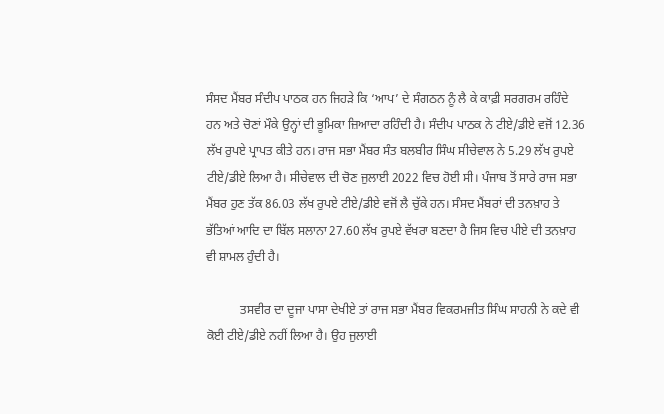ਸੰਸਦ ਮੈਂਬਰ ਸੰਦੀਪ ਪਾਠਕ ਹਨ ਜਿਹੜੇ ਕਿ ‘ਆਪ’ ਦੇ ਸੰਗਠਨ ਨੂੰ ਲੈ ਕੇ ਕਾਫ਼ੀ ਸਰਗਰਮ ਰਹਿੰਦੇ ਹਨ ਅਤੇ ਚੋਣਾਂ ਮੌਕੇ ਉਨ੍ਹਾਂ ਦੀ ਭੂਮਿਕਾ ਜ਼ਿਆਦਾ ਰਹਿੰਦੀ ਹੈ। ਸੰਦੀਪ ਪਾਠਕ ਨੇ ਟੀਏ/ਡੀਏ ਵਜੋਂ 12.36 ਲੱਖ ਰੁਪਏ ਪ੍ਰਾਪਤ ਕੀਤੇ ਹਨ। ਰਾਜ ਸਭਾ ਮੈਂਬਰ ਸੰਤ ਬਲਬੀਰ ਸਿੰਘ ਸੀਚੇਵਾਲ ਨੇ 5.29 ਲੱਖ ਰੁਪਏ ਟੀਏ/ਡੀਏ ਲਿਆ ਹੈ। ਸੀਚੇਵਾਲ ਦੀ ਚੋਣ ਜੁਲਾਈ 2022 ਵਿਚ ਹੋਈ ਸੀ। ਪੰਜਾਬ ਤੋਂ ਸਾਰੇ ਰਾਜ ਸਭਾ ਮੈਂਬਰ ਹੁਣ ਤੱਕ 86.03 ਲੱਖ ਰੁਪਏ ਟੀਏ/ਡੀਏ ਵਜੋਂ ਲੈ ਚੁੱਕੇ ਹਨ। ਸੰਸਦ ਮੈਂਬਰਾਂ ਦੀ ਤਨਖ਼ਾਹ ਤੇ ਭੱਤਿਆਂ ਆਦਿ ਦਾ ਬਿੱਲ ਸਲਾਨਾ 27.60 ਲੱਖ ਰੁਪਏ ਵੱਖਰਾ ਬਣਦਾ ਹੈ ਜਿਸ ਵਿਚ ਪੀਏ ਦੀ ਤਨਖ਼ਾਹ ਵੀ ਸ਼ਾਮਲ ਹੁੰਦੀ ਹੈ।

           ਤਸਵੀਰ ਦਾ ਦੂਜਾ ਪਾਸਾ ਦੇਖੀਏ ਤਾਂ ਰਾਜ ਸਭਾ ਮੈਂਬਰ ਵਿਕਰਮਜੀਤ ਸਿੰਘ ਸਾਹਨੀ ਨੇ ਕਦੇ ਵੀ ਕੋਈ ਟੀਏ/ਡੀਏ ਨਹੀਂ ਲਿਆ ਹੈ। ਉਹ ਜੁਲਾਈ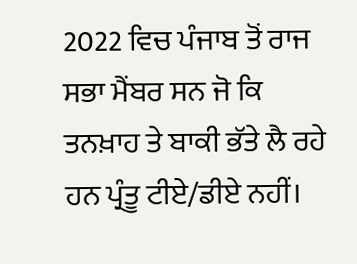2022 ਵਿਚ ਪੰਜਾਬ ਤੋਂ ਰਾਜ ਸਭਾ ਮੈਂਬਰ ਸਨ ਜੋ ਕਿ ਤਨਖ਼ਾਹ ਤੇ ਬਾਕੀ ਭੱਤੇ ਲੈ ਰਹੇ ਹਨ ਪ੍ਰੰਤੂ ਟੀਏ/ਡੀਏ ਨਹੀਂ।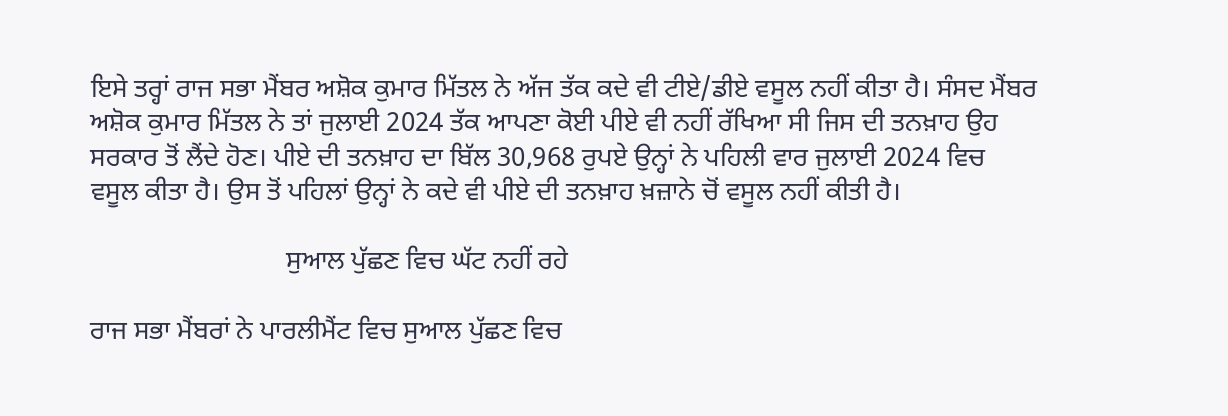ਇਸੇ ਤਰ੍ਹਾਂ ਰਾਜ ਸਭਾ ਮੈਂਬਰ ਅਸ਼ੋਕ ਕੁਮਾਰ ਮਿੱਤਲ ਨੇ ਅੱਜ ਤੱਕ ਕਦੇ ਵੀ ਟੀਏ/ਡੀਏ ਵਸੂਲ ਨਹੀਂ ਕੀਤਾ ਹੈ। ਸੰਸਦ ਮੈਂਬਰ ਅਸ਼ੋਕ ਕੁਮਾਰ ਮਿੱਤਲ ਨੇ ਤਾਂ ਜੁਲਾਈ 2024 ਤੱਕ ਆਪਣਾ ਕੋਈ ਪੀਏ ਵੀ ਨਹੀਂ ਰੱਖਿਆ ਸੀ ਜਿਸ ਦੀ ਤਨਖ਼ਾਹ ਉਹ ਸਰਕਾਰ ਤੋਂ ਲੈਂਦੇ ਹੋਣ। ਪੀਏ ਦੀ ਤਨਖ਼ਾਹ ਦਾ ਬਿੱਲ 30,968 ਰੁਪਏ ਉਨ੍ਹਾਂ ਨੇ ਪਹਿਲੀ ਵਾਰ ਜੁਲਾਈ 2024 ਵਿਚ ਵਸੂਲ ਕੀਤਾ ਹੈ। ਉਸ ਤੋਂ ਪਹਿਲਾਂ ਉਨ੍ਹਾਂ ਨੇ ਕਦੇ ਵੀ ਪੀਏ ਦੀ ਤਨਖ਼ਾਹ ਖ਼ਜ਼ਾਨੇ ਚੋਂ ਵਸੂਲ ਨਹੀਂ ਕੀਤੀ ਹੈ।

                             ਸੁਆਲ ਪੁੱਛਣ ਵਿਚ ਘੱਟ ਨਹੀਂ ਰਹੇ

ਰਾਜ ਸਭਾ ਮੈਂਬਰਾਂ ਨੇ ਪਾਰਲੀਮੈਂਟ ਵਿਚ ਸੁਆਲ ਪੁੱਛਣ ਵਿਚ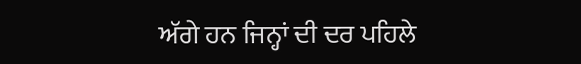ਅੱਗੇ ਹਨ ਜਿਨ੍ਹਾਂ ਦੀ ਦਰ ਪਹਿਲੇ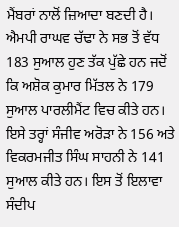ਮੈਂਬਰਾਂ ਨਾਲੋਂ ਜ਼ਿਆਦਾ ਬਣਦੀ ਹੈ। ਐਮਪੀ ਰਾਘਵ ਚੱਢਾ ਨੇ ਸਭ ਤੋਂ ਵੱਧ 183 ਸੁਆਲ ਹੁਣ ਤੱਕ ਪੁੱਛੇ ਹਨ ਜਦੋਂ ਕਿ ਅਸ਼ੋਕ ਕੁਮਾਰ ਮਿੱਤਲ ਨੇ 179 ਸੁਆਲ ਪਾਰਲੀਮੈਂਟ ਵਿਚ ਕੀਤੇ ਹਨ। ਇਸੇ ਤਰ੍ਹਾਂ ਸੰਜੀਵ ਅਰੋੜਾ ਨੇ 156 ਅਤੇ ਵਿਕਰਮਜੀਤ ਸਿੰਘ ਸਾਹਨੀ ਨੇ 141 ਸੁਆਲ ਕੀਤੇ ਹਨ। ਇਸ ਤੋਂ ਇਲਾਵਾ ਸੰਦੀਪ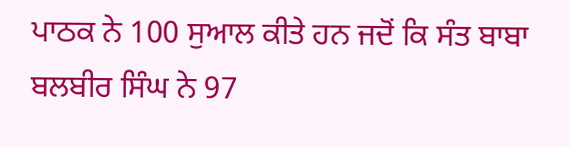ਪਾਠਕ ਨੇ 100 ਸੁਆਲ ਕੀਤੇ ਹਨ ਜਦੋਂ ਕਿ ਸੰਤ ਬਾਬਾ ਬਲਬੀਰ ਸਿੰਘ ਨੇ 97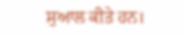ਸੁਆਲ ਕੀਤੇ ਹਨ।